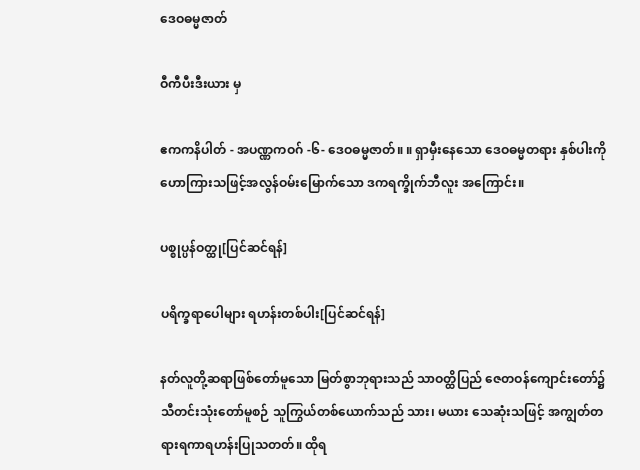ဒေဝဓမ္မဇာတ်

ဝီကီပီးဒီးယား မှ

ဧကကနိပါတ် - အပဏ္ဏကဝဂ် -၆- ဒေဝဓမ္မဇာတ်။ ။ ရှာမှီးနေသော ဒေဝဓမ္မတရား နှစ်ပါးကို ဟောကြားသဖြင့်အလွန်ဝမ်းမြောက်သော ဒကရက္ခိုက်ဘီလူး အကြောင်း။

ပစ္စုပ္ပန်ဝတ္ထု[ပြင်ဆင်ရန်]

ပရိက္ခရာပေါများ ရဟန်းတစ်ပါး[ပြင်ဆင်ရန်]

နတ်လူတို့ဆရာဖြစ်တော်မူသော မြတ်စွာဘုရားသည် သာဝတ္ထိပြည် ဇေတဝန်ကျောင်းတော်၌သီတင်းသုံးတော်မူစဉ် သူကြွယ်တစ်ယောက်သည် သား၊ မယား သေဆုံးသဖြင့် အကျွတ်တရားရကာရဟန်းပြုသတတ်။ ထိုရ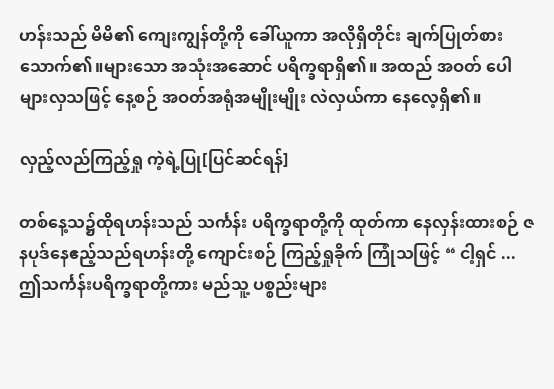ဟန်းသည် မိမိ၏ ကျေးကျွန်တို့ကို ခေါ်ယူကာ အလိုရှိတိုင်း ချက်ပြုတ်စားသောက်၏။များသော အသုံးအဆောင် ပရိက္ခရာရှိ၏။ အထည် အဝတ် ပေါများလှသဖြင့် နေ့စဉ် အဝတ်အရုံအမျိုးမျိုး လဲလှယ်ကာ နေလေ့ရှိ၏။

လှည့်လည်ကြည့်ရှု ကဲ့ရဲ့ပြု[ပြင်ဆင်ရန်]

တစ်နေ့သ၌ထိုရဟန်းသည် သင်္ကန်း ပရိက္ခရာတို့ကို ထုတ်ကာ နေလှန်းထားစဉ် ဇနပုဒ်နေဧည့်သည်ရဟန်းတို့ ကျောင်းစဉ် ကြည့်ရှုခိုက် ကြုံသဖြင့် “ ငါ့ရှင် ...ဤသင်္ကန်းပရိက္ခရာတို့ကား မည်သူ့ ပစ္စည်းများ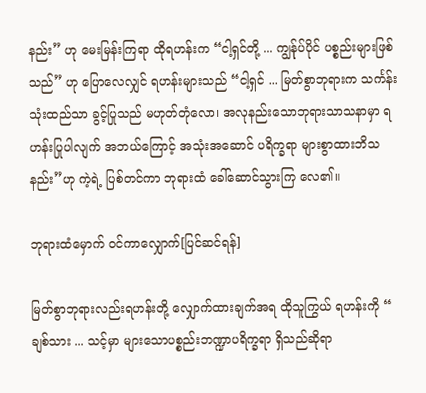နည်း” ဟု မေးမြန်းကြရာ ထိုရဟန်းက “ငါ့ရှင်တို့ ... ကျွန်ုပ်ပိုင် ပစ္စည်းများဖြစ်သည်” ဟု ပြောလေလျှင် ရဟန်းများသည် “ငါ့ရှင် ... မြတ်စွာဘုရားက သင်္ကန်း သုံးထည်သာ ခွင့်ပြုသည် မဟုတ်တုံလော၊ အလုနည်းသောဘုရားသာသနာမှာ ရဟန်းပြုပါလျက် အဘယ်ကြောင့် အသုံးအဆောင် ပရိက္ခရာ များစွာထားဘိသနည်း”ဟု ကဲ့ရဲ့ ပြစ်တင်ကာ ဘုရားထံ ခေါ်ဆောင်သွားကြ လေ၏။

ဘုရားထံမှောက် ဝင်ကာလျှောက်[ပြင်ဆင်ရန်]

မြတ်စွာဘုရားလည်းရဟန်းတို့ လျှောက်ထားချက်အရ ထိုသူကြွယ် ရဟန်းကို “ ချစ်သား ... သင့်မှာ များသောပစ္စည်းဘဏ္ဍာပရိက္ခရာ ရှိသည်ဆိုရာ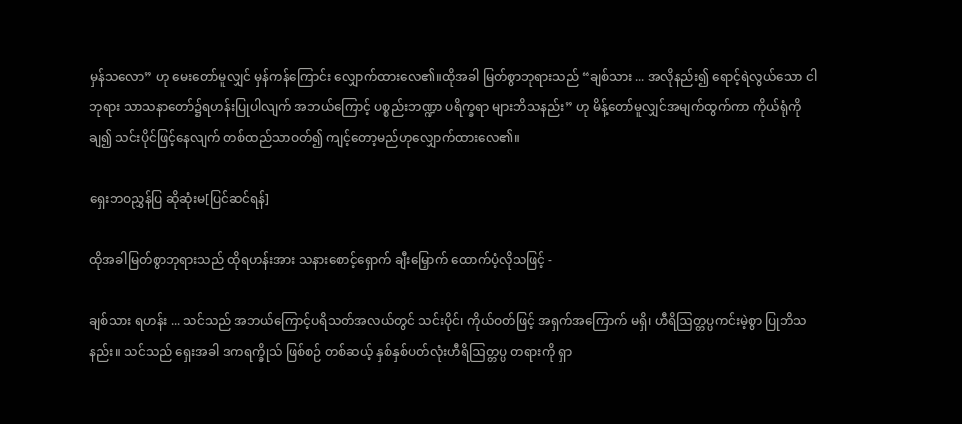မှန်သလော” ဟု မေးတော်မူလျှင် မှန်ကန်ကြောင်း လျှောက်ထားလေ၏။ထိုအခါ မြတ်စွာဘုရားသည် “ချစ်သား ... အလိုနည်း၍ ရောင့်ရဲလွယ်သော ငါဘုရား သာသနာတော်၌ရဟန်းပြုပါလျက် အဘယ်ကြောင့် ပစ္စည်းဘဏ္ဍာ ပရိက္ခရာ များဘိသနည်း” ဟု မိန့်တော်မူလျှင်အမျက်ထွက်ကာ ကိုယ်ရုံကိုချ၍ သင်းပိုင်ဖြင့်နေလျက် တစ်ထည်သာဝတ်၍ ကျင့်တော့မည်ဟုလျှောက်ထားလေ၏။

ရှေးဘဝညွှန်ပြ ဆိုဆုံးမ[ပြင်ဆင်ရန်]

ထိုအခါမြတ်စွာဘုရားသည် ထိုရဟန်းအား သနားစောင့်ရှောက် ချီးမြှောက် ထောက်ပံ့လိုသဖြင့် -

ချစ်သား ရဟန်း ... သင်သည် အဘယ်ကြောင့်ပရိသတ်အလယ်တွင် သင်းပိုင်၊ ကိုယ်ဝတ်ဖြင့် အရှက်အကြောက် မရှိ၊ ဟီရိဩတ္တပ္ပကင်းမဲ့စွာ ပြုဘိသနည်း။ သင်သည် ရှေးအခါ ဒကရက္ခိုသ် ဖြစ်စဉ် တစ်ဆယ့် နှစ်နှစ်ပတ်လုံးဟီရိဩတ္တပ္ပ တရားကို ရှာ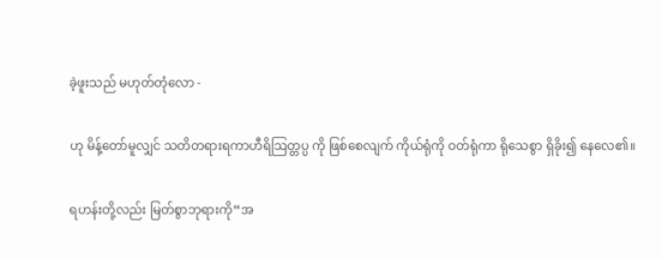ခဲ့ဖူးသည် မဟုတ်တုံလော -

ဟု မိန့်တော်မူလျှင် သတိတရားရကာဟီရိဩတ္တပ္ပ ကို ဖြစ်စေလျက် ကိုယ်ရုံကို ဝတ်ရုံကာ ရိုသေစွာ ရှိခိုး၍ နေလေ၏။

ရဟန်းတို့လည်း မြတ်စွာဘုရားကို“အ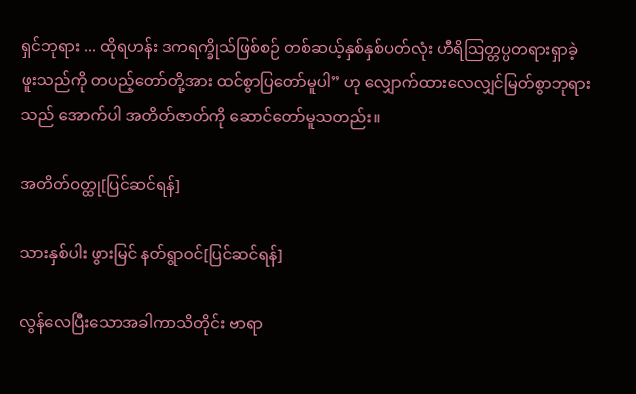ရှင်ဘုရား ... ထိုရဟန်း ဒကရက္ခိုသ်ဖြစ်စဉ် တစ်ဆယ့်နှစ်နှစ်ပတ်လုံး ဟီရိဩတ္တပ္ပတရားရှာခဲ့ဖူးသည်ကို တပည့်တော်တို့အား ထင်စွာပြတော်မူပါ” ဟု လျှောက်ထားလေလျှင်မြတ်စွာဘုရားသည် အောက်ပါ အတိတ်ဇာတ်ကို ဆောင်တော်မူသတည်း။

အတိတ်ဝတ္ထု[ပြင်ဆင်ရန်]

သားနှစ်ပါး ဖွားမြင် နတ်ရွာဝင်[ပြင်ဆင်ရန်]

လွန်လေပြီးသောအခါကာသိတိုင်း ဗာရာ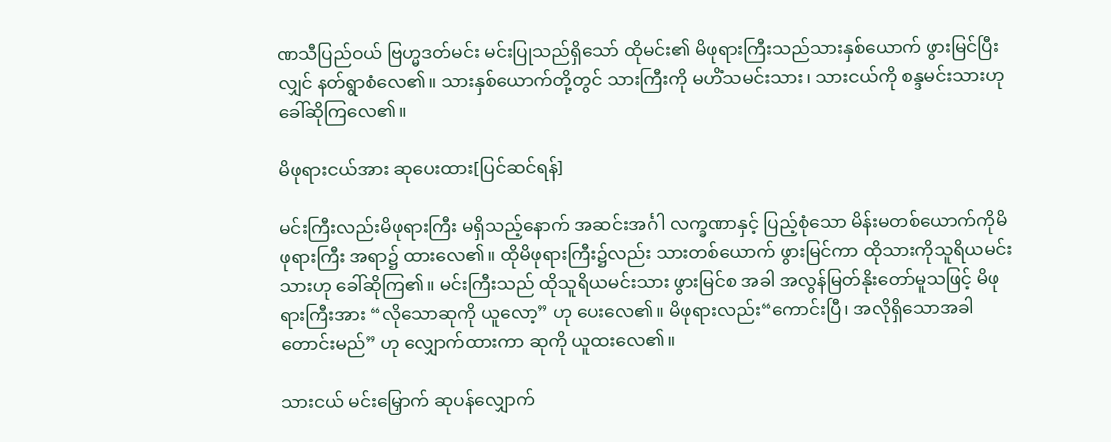ဏသီပြည်ဝယ် ဗြဟ္မဒတ်မင်း မင်းပြုသည်ရှိသော် ထိုမင်း၏ မိဖုရားကြီးသည်သားနှစ်ယောက် ဖွားမြင်ပြီးလျှင် နတ်ရွာစံလေ၏။ သားနှစ်ယောက်တို့တွင် သားကြီးကို မဟိံသမင်းသား၊ သားငယ်ကို စန္ဒမင်းသားဟု ခေါ်ဆိုကြလေ၏။

မိဖုရားငယ်အား ဆုပေးထား[ပြင်ဆင်ရန်]

မင်းကြီးလည်းမိဖုရားကြီး မရှိသည့်နောက် အဆင်းအင်္ဂါ လက္ခဏာနှင့် ပြည့်စုံသော မိန်းမတစ်ယောက်ကိုမိဖုရားကြီး အရာ၌ ထားလေ၏။ ထိုမိဖုရားကြီး၌လည်း သားတစ်ယောက် ဖွားမြင်ကာ ထိုသားကိုသူရိယမင်းသားဟု ခေါ်ဆိုကြ၏။ မင်းကြီးသည် ထိုသူရိယမင်းသား ဖွားမြင်စ အခါ အလွန်မြတ်နိုးတော်မူသဖြင့် မိဖုရားကြီးအား “လိုသောဆုကို ယူလော့” ဟု ပေးလေ၏။ မိဖုရားလည်း“ကောင်းပြီ၊ အလိုရှိသောအခါ တောင်းမည်” ဟု လျှောက်ထားကာ ဆုကို ယူထးလေ၏။

သားငယ် မင်းမြှောက် ဆုပန်လျှောက်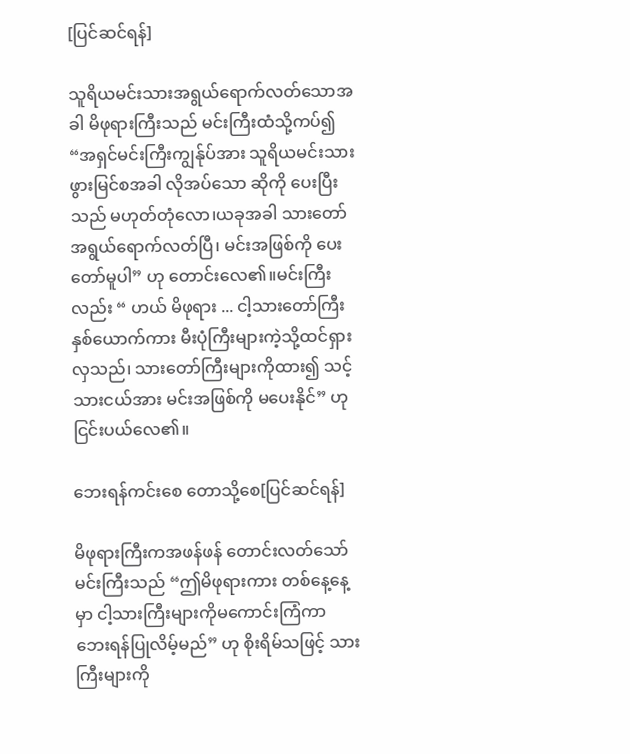[ပြင်ဆင်ရန်]

သူရိယမင်းသားအရွယ်ရောက်လတ်သောအခါ မိဖုရားကြီးသည် မင်းကြီးထံသို့ကပ်၍ “အရှင်မင်းကြီးကျွန်ုပ်အား သူရိယမင်းသား ဖွားမြင်စအခါ လိုအပ်သော ဆိုကို ပေးပြီးသည် မဟုတ်တုံလော၊ယခုအခါ သားတော် အရွယ်ရောက်လတ်ပြီ၊ မင်းအဖြစ်ကို ပေးတော်မူပါ” ဟု တောင်းလေ၏။မင်းကြီးလည်း “ ဟယ် မိဖုရား ... ငါ့သားတော်ကြီး နှစ်ယောက်ကား မီးပုံကြီးများကဲ့သို့ထင်ရှားလှသည်၊ သားတော်ကြီးများကိုထား၍ သင့်သားငယ်အား မင်းအဖြစ်ကို မပေးနိုင်” ဟုငြင်းပယ်လေ၏။

ဘေးရန်ကင်းစေ တောသို့စေ[ပြင်ဆင်ရန်]

မိဖုရားကြီးကအဖန်ဖန် တောင်းလတ်သော် မင်းကြီးသည် “ဤမိဖုရားကား တစ်နေ့နေ့မှာ ငါ့သားကြီးများကိုမကောင်းကြံကာ ဘေးရန်ပြုလိမ့်မည်” ဟု စိုးရိမ်သဖြင့် သားကြီးများကို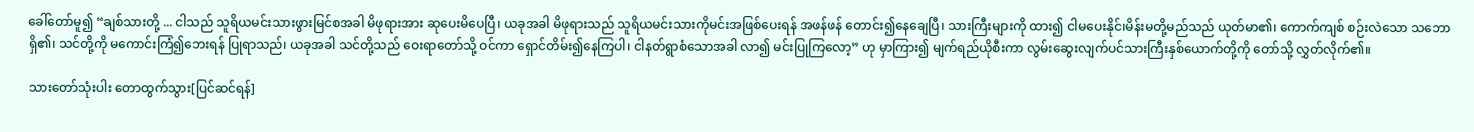ခေါ်တော်မူ၍ “ချစ်သားတို့ ... ငါသည် သူရိယမင်းသားဖွားမြင်စအခါ မိဖုရားအား ဆုပေးမိပေပြီ၊ ယခုအခါ မိဖုရားသည် သူရိယမင်းသားကိုမင်းအဖြစ်ပေးရန် အဖန်ဖန် တောင်း၍နေချေပြီ၊ သားကြီးများကို ထား၍ ငါမပေးနိုင်၊မိန်းမတို့မည်သည် ယုတ်မာ၏၊ ကောက်ကျစ် စဉ်းလဲသော သဘောရှိ၏၊ သင်တို့ကို မကောင်းကြံ၍ဘေးရန် ပြုရာသည်၊ ယခုအခါ သင်တို့သည် ဝေးရာတော်သို့ ဝင်ကာ ရှောင်တိမ်း၍နေကြပါ၊ ငါနတ်ရွာစံသောအခါ လာ၍ မင်းပြုကြလော့” ဟု မှာကြား၍ မျက်ရည်ယိုစီးကာ လွမ်းဆွေးလျက်ပင်သားကြီးနှစ်ယောက်တို့ကို တော်သို့ လွှတ်လိုက်၏။

သားတော်သုံးပါး တောထွက်သွား[ပြင်ဆင်ရန်]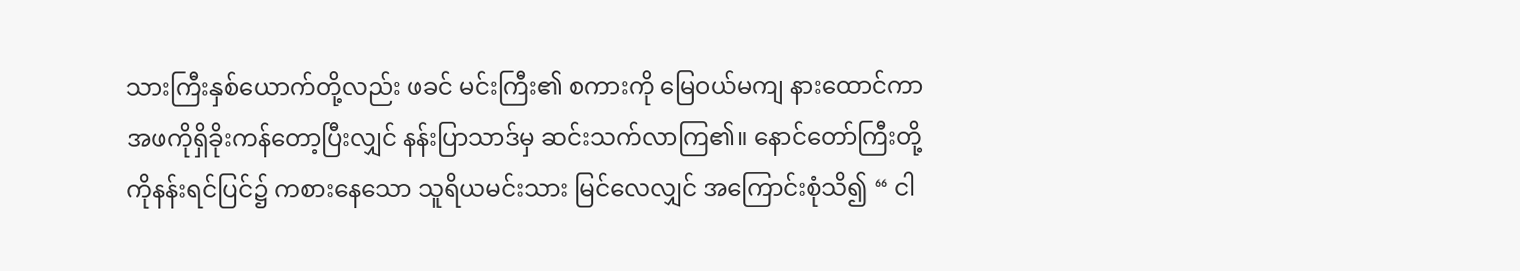သားကြီးနှစ်ယောက်တို့လည်း ဖခင် မင်းကြီး၏ စကားကို မြေဝယ်မကျ နားထောင်ကာ အဖကိုရှိခိုးကန်တော့ပြီးလျှင် နန်းပြာသာဒ်မှ ဆင်းသက်လာကြ၏။ နောင်တော်ကြီးတို့ကိုနန်းရင်ပြင်၌ ကစားနေသော သူရိယမင်းသား မြင်လေလျှင် အကြောင်းစုံသိ၍ “ ငါ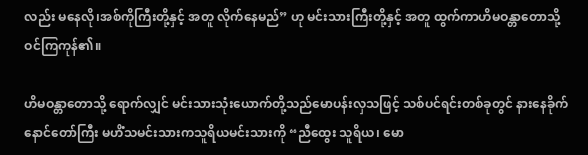လည်း မနေလို၊အစ်ကိုကြီးတို့နှင့် အတူ လိုက်နေမည်” ဟု မင်းသားကြီးတို့နှင့် အတူ ထွက်ကာဟိမဝန္တာတောသို့ ဝင်ကြကုန်၏။

ဟိမဝန္တာတောသို့ ရောက်လျှင် မင်းသားသုံးယောက်တို့သည်မောပန်းလှသဖြင့် သစ်ပင်ရင်းတစ်ခုတွင် နားနေခိုက် နောင်တော်ကြီး မဟိံသမင်းသားကသူရိယမင်းသားကို “ညီထွေး သူရိယ၊ မော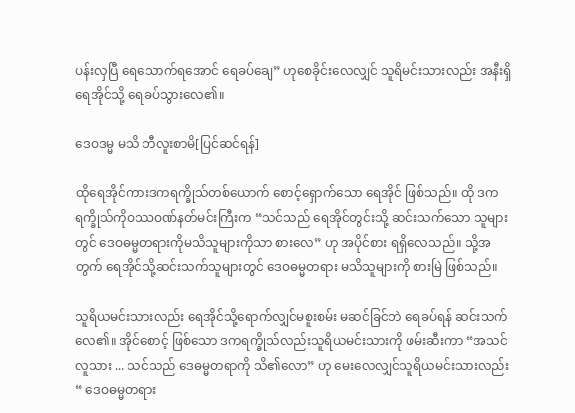ပန်းလှပြီ ရေသောက်ရအောင် ရေခပ်ချေ” ဟုစေခိုင်းလေလျှင် သူရိမင်းသားလည်း အနီးရှိ ရေအိုင်သို့ ရေခပ်သွားလေ၏။

ဒေဝဒမ္မ မသိ ဘီလူးစာမိ[ပြင်ဆင်ရန်]

ထိုရေအိုင်ကားဒကရက္ခိုသ်တစ်ယောက် စောင့်ရှောက်သော ရေအိုင် ဖြစ်သည်။ ထို ဒကရက္ခိုသ်ကိုဝဿဝဏ်နတ်မင်းကြီးက “သင်သည် ရေအိုင်တွင်းသို့ ဆင်းသက်သော သူများတွင် ဒေဝဓမ္မတရားကိုမသိသူများကိုသာ စားလေ” ဟု အပိုင်စား ရရှိလေသည်။ သို့အတွက် ရေအိုင်သို့ဆင်းသက်သူများတွင် ဒေဝဓမ္မတရား မသိသူများကို စားမြဲ ဖြစ်သည်။

သူရိယမင်းသားလည်း ရေအိုင်သို့ရောက်လျှင်မစူးစမ်း မဆင်ခြင်ဘဲ ရေခပ်ရန် ဆင်းသက်လေ၏။ အိုင်စောင့် ဖြစ်သော ဒကရက္ခိုသ်လည်းသူရိယမင်းသားကို ဖမ်းဆီးကာ “အသင်လူသား ... သင်သည် ဒေဓမ္မတရာကို သိ၏လော” ဟု မေးလေလျှင်သူရိယမင်းသားလည်း “ ဒေဝဓမ္မတရား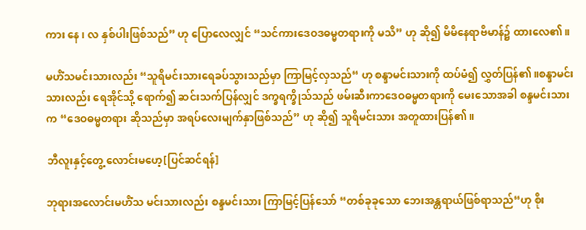ကား နေ၊ လ နှစ်ပါးဖြစ်သည်” ဟု ပြောလေလျှင် “သင်ကားဒေဝဒဓမ္မတရားကို မသိ” ဟု ဆို၍ မိမိနေရာဗိမာန်၌ ထားလေ၏။

မဟိံသမင်းသားလည်း “သူရိမင်းသားရေခပ်သွားသည်မှာ ကြာမြင့်လှသည်“ ဟု စန္ဒာမင်းသားကို ထပ်မံ၍ လွှတ်ပြန်၏။စန္ဒာမင်းသားလည်း ရေအိုင်သို့ ရောက်၍ ဆင်းသက်ပြန်လျှင် ဒက္ခရက္ခိုသ်သည် ဖမ်းဆီးကာဒေဝဓမ္မတရားကို မေးသောအခါ စန္ဒမင်းသားက “ဒေဝဓမ္မတရား ဆိုသည်မှာ အရပ်လေးမျက်နှာဖြစ်သည်” ဟု ဆို၍ သူရိမင်းသား အတူထားပြန်၏။

ဘီလူးနှင့်တွေ့ လောင်းမဟေ့[ပြင်ဆင်ရန်]

ဘုရားအလောင်းမဟိံသ မင်းသားလည်း စန္ဒမင်းသား ကြာမြင့်ပြန်သော် “တစ်ခုခုသော ဘေးအန္တရာယ်ဖြစ်ရာသည်“ဟု စိုး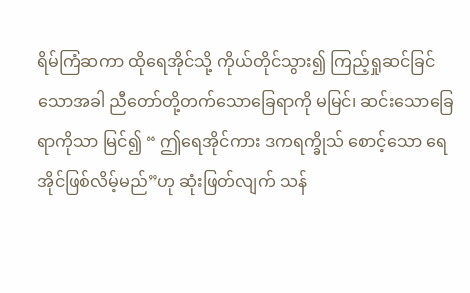ရိမ်ကြံဆကာ ထိုရေအိုင်သို့ ကိုယ်တိုင်သွား၍ ကြည့်ရှုဆင်ခြင် သောအခါ ညီတော်တို့တက်သောခြေရာကို မမြင်၊ ဆင်းသောခြေရာကိုသာ မြင်၍ “ ဤရေအိုင်ကား ဒကရက္ခိုသ် စောင့်သော ရေအိုင်ဖြစ်လိမ့်မည်”ဟု ဆုံးဖြတ်လျက် သန်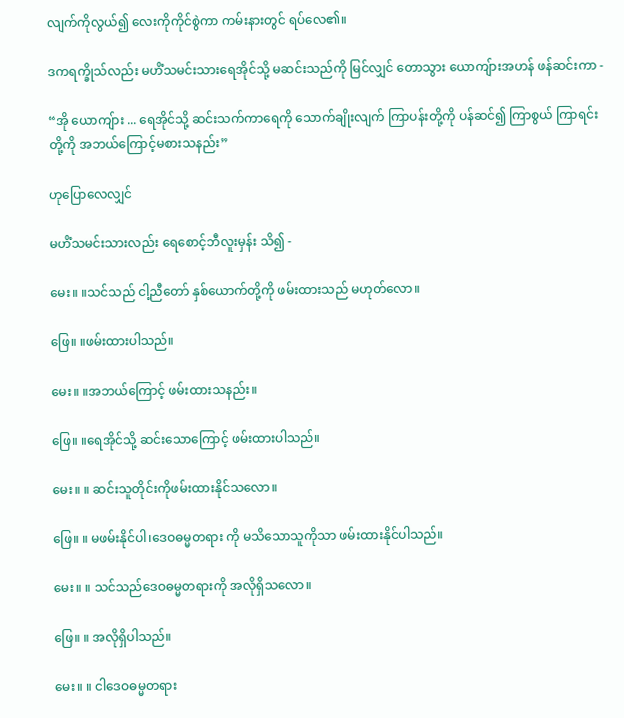လျက်ကိုလွယ်၍ လေးကိုကိုင်စွဲကာ ကမ်းနားတွင် ရပ်လေ၏။

ဒကရက္ခိုသ်လည်း မဟိံသမင်းသားရေအိုင်သို့ မဆင်းသည်ကို မြင်လျှင် တောသွား ယောကျ်ားအဟန် ဖန်ဆင်းကာ -

“အို ယောကျ်ား ... ရေအိုင်သို့ ဆင်းသက်ကာရေကို သောက်ချိုးလျက် ကြာပန်းတို့ကို ပန်ဆင်၍ ကြာစွယ် ကြာရင်းတို့ကို အဘယ်ကြောင့်မစားသနည်း”

ဟုပြောလေလျှင်

မဟိံသမင်းသားလည်း ရေစောင့်ဘီလူးမှန်း သိ၍ -

မေး။ ။သင်သည် ငါ့ညီတော် နှစ်ယောက်တို့ကို ဖမ်းထားသည် မဟုတ်လော။

ဖြေ။ ။ဖမ်းထားပါသည်။

မေး။ ။အဘယ်ကြောင့် ဖမ်းထားသနည်း။

ဖြေ။ ။ရေအိုင်သို့ ဆင်းသောကြောင့် ဖမ်းထားပါသည်။

မေး။ ။ ဆင်းသူတိုင်းကိုဖမ်းထားနိုင်သလော။

ဖြေ။ ။ မဖမ်းနိုင်ပါ၊ဒေဝဓမ္မတရား ကို မသိသောသူကိုသာ ဖမ်းထားနိုင်ပါသည်။

မေး။ ။ သင်သည်ဒေဝဓမ္မတရားကို အလိုရှိသလော။

ဖြေ။ ။ အလိုရှိပါသည်။

မေး။ ။ ငါဒေဝဓမ္မတရား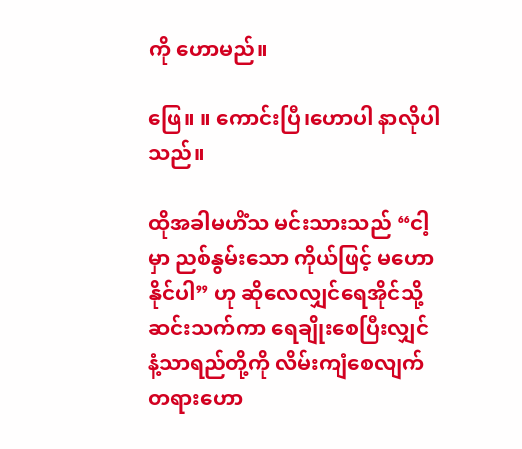ကို ဟောမည်။

ဖြေ။ ။ ကောင်းပြီ၊ဟောပါ နာလိုပါသည်။

ထိုအခါမဟိံသ မင်းသားသည် “ငါ့မှာ ညစ်နွမ်းသော ကိုယ်ဖြင့် မဟောနိုင်ပါ” ဟု ဆိုလေလျှင်ရေအိုင်သို့ ဆင်းသက်ကာ ရေချိုးစေပြီးလျှင် နံ့သာရည်တို့ကို လိမ်းကျံစေလျက်တရားဟော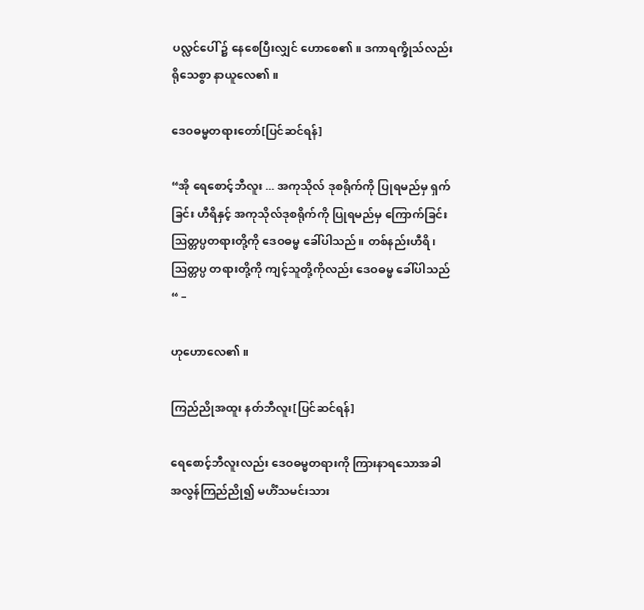ပလ္လင်ပေါ် ၌ နေစေပြီးလျှင် ဟောစေ၏။ ဒကာရက္ခိုသ်လည်း ရိုသေစွာ နာယူလေ၏။

ဒေဝဓမ္မတရားတော်[ပြင်ဆင်ရန်]

“အို ရေစောင့်ဘီလူး ... အကုသိုလ် ဒုစရိုက်ကို ပြုရမည်မှ ရှက်ခြင်း ဟီရိနှင့် အကုသိုလ်ဒုစရိုက်ကို ပြုရမည်မှ ကြောက်ခြင်း ဩတ္တပ္ပတရားတို့ကို ဒေဝဓမ္မ ခေါ်ပါသည်။ တစ်နည်းဟီရိ၊ ဩတ္တပ္ပ တရားတို့ကို ကျင့်သူတို့ကိုလည်း ဒေဝဓမ္မ ခေါ်ပါသည်“ –

ဟုဟောလေ၏။

ကြည်ညိုအထူး နတ်ဘီလူး[ပြင်ဆင်ရန်]

ရေစောင့်ဘီလူးလည်း ဒေဝဓမ္မတရားကို ကြားနာရသောအခါ အလွန်ကြည်ညို၍ မဟိံသမင်းသား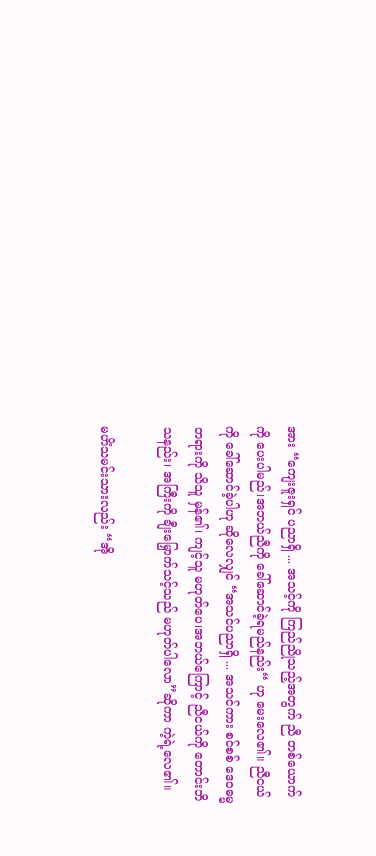အား “ကျေးဇူးရှင် ပညာရှိ ... အသင့်ကို ကြည်ညိုသည့်အတွက် ညီ တစ်ယောက်ကို ပေးပါမည်၊အဘယ်ညီကို ခေါ်ဆောင်ခဲ့ရမည်နည်း“ ဟု မေးလေ၏။ ညီငယ်ကို ခေါ်ဆောင်ခဲ့ပါဟု ဆိုလေလျှင် “အသင်ပညာရှိ ... အသင်ကား စင်စစ် ဒေဝဓမ္မတရားကို သိသူ မှန်၏၊ ကျင့်သူ မဟုတ်ပေ၊အဘယ်ကြောင့် ညီငယ်ကို တောင်းဘိသနည်း၊ အကြီးကို ချီးမြှောက်သင့်သည် မဟုတ်ပါလော”ဆိုကာ ကဲ့ရဲ့လေ၏။

မဟိံသမင်းသားလည်း “အို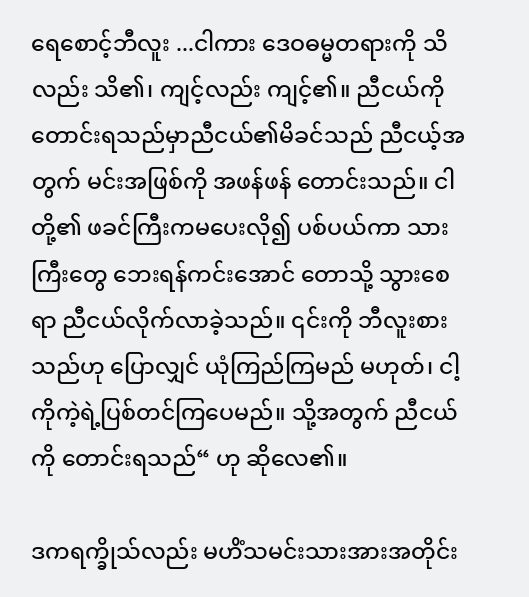ရေစောင့်ဘီလူး ...ငါကား ဒေဝဓမ္မတရားကို သိလည်း သိ၏၊ ကျင့်လည်း ကျင့်၏။ ညီငယ်ကို တောင်းရသည်မှာညီငယ်၏မိခင်သည် ညီငယ့်အတွက် မင်းအဖြစ်ကို အဖန်ဖန် တောင်းသည်။ ငါတို့၏ ဖခင်ကြီးကမပေးလို၍ ပစ်ပယ်ကာ သားကြီးတွေ ဘေးရန်ကင်းအောင် တောသို့ သွားစေရာ ညီငယ်လိုက်လာခဲ့သည်။ ၎င်းကို ဘီလူးစားသည်ဟု ပြောလျှင် ယုံကြည်ကြမည် မဟုတ်၊ ငါ့ကိုကဲ့ရဲ့ပြစ်တင်ကြပေမည်။ သို့အတွက် ညီငယ်ကို တောင်းရသည်“ ဟု ဆိုလေ၏။

ဒကရက္ခိုသ်လည်း မဟိံသမင်းသားအားအတိုင်း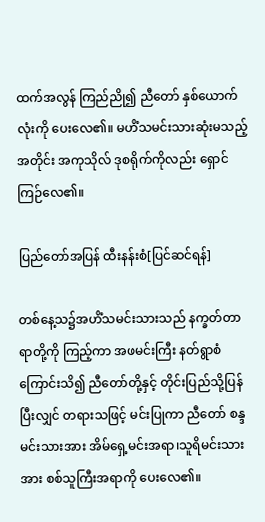ထက်အလွန် ကြည်ညို၍ ညီတော် နှစ်ယောက်လုံးကို ပေးလေ၏။ မဟိံသမင်းသားဆုံးမသည့်အတိုင်း အကုသိုလ် ဒုစရိုက်ကိုလည်း ရှောင်ကြဉ်လေ၏။

ပြည်တော်အပြန် ထီးနန်းစံ[ပြင်ဆင်ရန်]

တစ်နေ့သ၌အဟိံသမင်းသားသည် နက္ခတ်တာရာတို့ကို ကြည့်ကာ အဖမင်းကြီး နတ်ရွာစံကြောင်းသိ၍ ညီတော်တို့နှင့် တိုင်းပြည်သို့ပြန်ပြီးလျှင် တရားသဖြင့် မင်းပြုကာ ညီတော် စန္ဒမင်းသားအား အိမ်ရှေ့မင်းအရာ၊သူရိမင်းသားအား စစ်သူကြီးအရာကို ပေးလေ၏။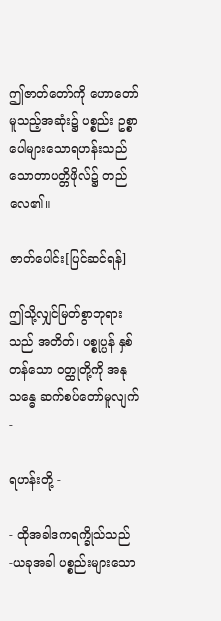ဤဇာတ်တော်ကို ဟောတော်မူသည့်အဆုံး၌ ပစ္စည်း ဥစ္စာ ပေါများသောရဟန်းသည် သောတာပတ္တိဖိုလ်၌ တည်လေ၏။

ဇာတ်ပေါင်း[ပြင်ဆင်ရန်]

ဤသို့လျှင်မြတ်စွာဘုရားသည် အတိတ်၊ ပစ္စုပ္ပန် နှစ်တန်သော ဝတ္ထုတို့ကို အနုသန္ဓေ ဆက်စပ်တော်မူလျက်-

ရဟန်းတို့ -

- ထိုအခါဒကရက္ခိုသ်သည် -ယခုအခါ ပစ္စည်းများသော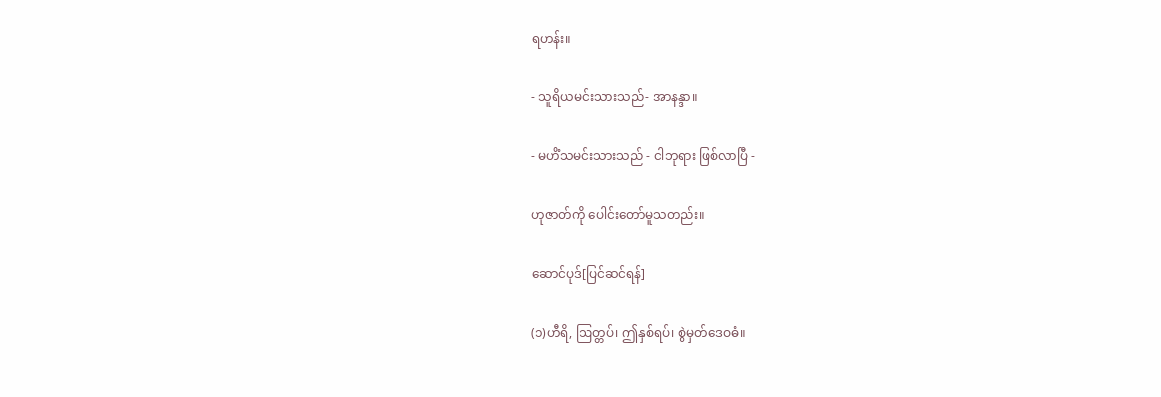ရဟန်း။

- သူရိယမင်းသားသည်- အာနန္ဒာ။

- မဟိံသမင်းသားသည် - ငါဘုရား ဖြစ်လာပြီ -

ဟုဇာတ်ကို ပေါင်းတော်မူသတည်း။

ဆောင်ပုဒ်[ပြင်ဆင်ရန်]

(၁)ဟီရိ, ဩတ္တပ်၊ ဤနှစ်ရပ်၊ စွဲမှတ်ဒေဝဓံ။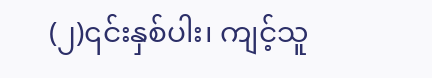(၂)၎င်းနှစ်ပါး၊ ကျင့်သူ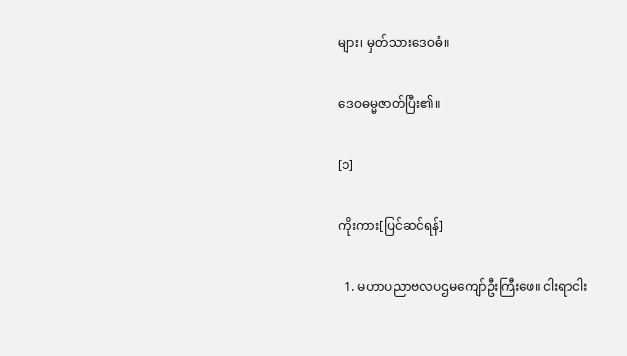များ၊ မှတ်သားဒေဝဓံ။

ဒေဝဓမ္မဇာတ်ပြီး၏။

[၁]

ကိုးကား[ပြင်ဆင်ရန်]

  1. မဟာပညာဗလပဌမကျော်ဦးကြီးဖေ။ ငါးရာငါး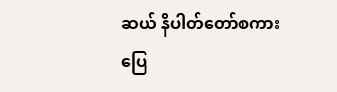ဆယ် နိပါတ်တော်စကားပြေ